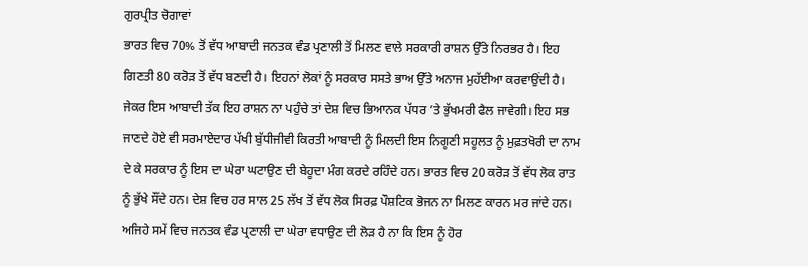ਗੁਰਪ੍ਰੀਤ ਚੋਗਾਵਾਂ
ਭਾਰਤ ਵਿਚ 70% ਤੋਂ ਵੱਧ ਆਬਾਦੀ ਜਨਤਕ ਵੰਡ ਪ੍ਰਣਾਲੀ ਤੋਂ ਮਿਲਣ ਵਾਲੇ ਸਰਕਾਰੀ ਰਾਸ਼ਨ ਉੱਤੇ ਨਿਰਭਰ ਹੈ। ਇਹ ਗਿਣਤੀ 80 ਕਰੋੜ ਤੋਂ ਵੱਧ ਬਣਦੀ ਹੈ। ਇਹਨਾਂ ਲੋਕਾਂ ਨੂੰ ਸਰਕਾਰ ਸਸਤੇ ਭਾਅ ਉੱਤੇ ਅਨਾਜ ਮੁਹੱਈਆ ਕਰਵਾਉਂਦੀ ਹੈ। ਜੇਕਰ ਇਸ ਆਬਾਦੀ ਤੱਕ ਇਹ ਰਾਸ਼ਨ ਨਾ ਪਹੁੰਚੇ ਤਾਂ ਦੇਸ਼ ਵਿਚ ਭਿਆਨਕ ਪੱਧਰ ’ਤੇ ਭੁੱਖਮਰੀ ਫੈਲ ਜਾਵੇਗੀ। ਇਹ ਸਭ ਜਾਣਦੇ ਹੋਏ ਵੀ ਸਰਮਾਏਦਾਰ ਪੱਖੀ ਬੁੱਧੀਜੀਵੀ ਕਿਰਤੀ ਆਬਾਦੀ ਨੂੰ ਮਿਲਦੀ ਇਸ ਨਿਗੂਣੀ ਸਹੂਲਤ ਨੂੰ ਮੁਫ਼ਤਖੋਰੀ ਦਾ ਨਾਮ ਦੇ ਕੇ ਸਰਕਾਰ ਨੂੰ ਇਸ ਦਾ ਘੇਰਾ ਘਟਾਉਣ ਦੀ ਬੇਹੂਦਾ ਮੰਗ ਕਰਦੇ ਰਹਿੰਦੇ ਹਨ। ਭਾਰਤ ਵਿਚ 20 ਕਰੋੜ ਤੋਂ ਵੱਧ ਲੋਕ ਰਾਤ ਨੂੰ ਭੁੱਖੇ ਸੌਂਦੇ ਹਨ। ਦੇਸ਼ ਵਿਚ ਹਰ ਸਾਲ 25 ਲੱਖ ਤੋਂ ਵੱਧ ਲੋਕ ਸਿਰਫ਼ ਪੌਸ਼ਟਿਕ ਭੋਜਨ ਨਾ ਮਿਲਣ ਕਾਰਨ ਮਰ ਜਾਂਦੇ ਹਨ। ਅਜਿਹੇ ਸਮੇਂ ਵਿਚ ਜਨਤਕ ਵੰਡ ਪ੍ਰਣਾਲੀ ਦਾ ਘੇਰਾ ਵਧਾਉਣ ਦੀ ਲੋੜ ਹੈ ਨਾ ਕਿ ਇਸ ਨੂੰ ਹੋਰ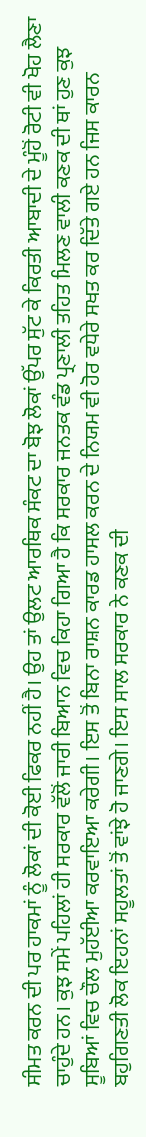ਸੀਮਤ ਕਰਨ ਦੀ ਪਰ ਹਾਕਮਾਂ ਨੂੰ ਲੋਕਾਂ ਦੀ ਕੋਈ ਫਿਕਰ ਨਹੀਂ ਹੈ। ਉਹ ਤਾਂ ਉਲਟ ਆਰਥਿਕ ਸੰਕਟ ਦਾ ਬੋਝ ਲੋਕਾਂ ਉੱਪਰ ਸੁੱਟ ਕੇ ਕਿਰਤੀ ਆਬਾਦੀ ਦੇ ਮੂੰਹੋਂ ਰੋਟੀ ਵੀ ਖੋਹ ਲੈਣਾ ਚਾਹੁੰਦੇ ਹਨ। ਕੁਝ ਸਮੇਂ ਪਹਿਲਾਂ ਹੀ ਸਰਕਾਰ ਵੱਲੋਂ ਜਾਰੀ ਬਿਆਨ ਵਿਚ ਕਿਹਾ ਗਿਆ ਹੈ ਕਿ ਸਰਕਾਰ ਜਨਤਕ ਵੰਡ ਪ੍ਰਣਾਲੀ ਤਹਿਤ ਮਿਲਣ ਵਾਲੀ ਕਣਕ ਦੀ ਥਾਂ ਹੁਣ ਕੁਝ ਸੂਬਿਆਂ ਵਿਚ ਚੌਲ ਮੁਹੱਈਆ ਕਰਵਾਇਆ ਕਰੇਗੀ। ਇਸ ਤੋਂ ਬਿਨਾ ਰਾਸ਼ਨ ਕਾਰਡ ਹਾਸਲ ਕਰਨ ਦੇ ਨਿਯਮ ਵੀ ਹੋਰ ਵਧੇਰੇ ਸਖਤ ਕਰ ਦਿੱਤੇ ਗਏ ਹਨ ਜਿਸ ਕਾਰਨ ਬਹੁਗਿਣਤੀ ਲੋਕ ਇਹਨਾਂ ਸਹੂਲਤਾਂ ਤੋਂ ਵਾਂਝੇ ਹੋ ਜਾਣਗੇ। ਇਸ ਸਾਲ ਸਰਕਾਰ ਨੇ ਕਣਕ ਦੀ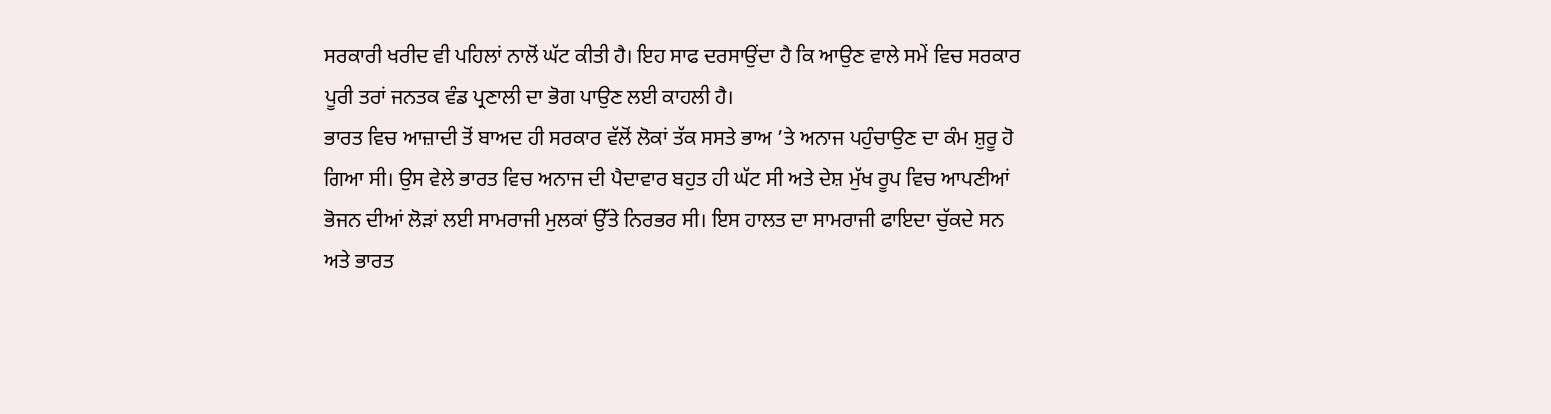ਸਰਕਾਰੀ ਖਰੀਦ ਵੀ ਪਹਿਲਾਂ ਨਾਲੋਂ ਘੱਟ ਕੀਤੀ ਹੈ। ਇਹ ਸਾਫ ਦਰਸਾਉਂਦਾ ਹੈ ਕਿ ਆਉਣ ਵਾਲੇ ਸਮੇਂ ਵਿਚ ਸਰਕਾਰ ਪੂਰੀ ਤਰਾਂ ਜਨਤਕ ਵੰਡ ਪ੍ਰਣਾਲੀ ਦਾ ਭੋਗ ਪਾਉਣ ਲਈ ਕਾਹਲੀ ਹੈ।
ਭਾਰਤ ਵਿਚ ਆਜ਼ਾਦੀ ਤੋਂ ਬਾਅਦ ਹੀ ਸਰਕਾਰ ਵੱਲੋਂ ਲੋਕਾਂ ਤੱਕ ਸਸਤੇ ਭਾਅ ’ਤੇ ਅਨਾਜ ਪਹੁੰਚਾਉਣ ਦਾ ਕੰਮ ਸ਼ੁਰੂ ਹੋ ਗਿਆ ਸੀ। ਉਸ ਵੇਲੇ ਭਾਰਤ ਵਿਚ ਅਨਾਜ ਦੀ ਪੈਦਾਵਾਰ ਬਹੁਤ ਹੀ ਘੱਟ ਸੀ ਅਤੇ ਦੇਸ਼ ਮੁੱਖ ਰੂਪ ਵਿਚ ਆਪਣੀਆਂ ਭੋਜਨ ਦੀਆਂ ਲੋੜਾਂ ਲਈ ਸਾਮਰਾਜੀ ਮੁਲਕਾਂ ਉੱਤੇ ਨਿਰਭਰ ਸੀ। ਇਸ ਹਾਲਤ ਦਾ ਸਾਮਰਾਜੀ ਫਾਇਦਾ ਚੁੱਕਦੇ ਸਨ ਅਤੇ ਭਾਰਤ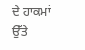ਦੇ ਹਾਕਮਾਂ ਉੱਤੇ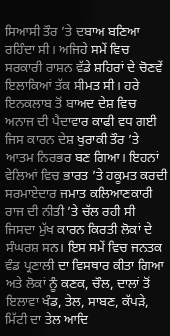ਸਿਆਸੀ ਤੌਰ ’ਤੇ ਦਬਾਅ ਬਣਿਆ ਰਹਿੰਦਾ ਸੀ। ਅਜਿਹੇ ਸਮੇਂ ਵਿਚ ਸਰਕਾਰੀ ਰਾਸ਼ਨ ਵੱਡੇ ਸ਼ਹਿਰਾਂ ਦੇ ਚੋਣਵੇਂ ਇਲਾਕਿਆਂ ਤੱਕ ਸੀਮਤ ਸੀ। ਹਰੇ ਇਨਕਲਾਬ ਤੋਂ ਬਾਅਦ ਦੇਸ਼ ਵਿਚ ਅਨਾਜ ਦੀ ਪੈਦਾਵਾਰ ਕਾਫੀ ਵਧ ਗਈ ਜਿਸ ਕਾਰਨ ਦੇਸ਼ ਖੁਰਾਕੀ ਤੌਰ ’ਤੇ ਆਤਮ ਨਿਰਭਰ ਬਣ ਗਿਆ। ਇਹਨਾਂ ਵੇਲਿਆਂ ਵਿਚ ਭਾਰਤ ’ਤੇ ਹਕੂਮਤ ਕਰਦੀ ਸਰਮਾਏਦਾਰ ਜਮਾਤ ਕਲਿਆਣਕਾਰੀ ਰਾਜ ਦੀ ਨੀਤੀ ’ਤੇ ਚੱਲ ਰਹੀ ਸੀ ਜਿਸਦਾ ਮੁੱਖ ਕਾਰਨ ਕਿਰਤੀ ਲੋਕਾਂ ਦੇ ਸੰਘਰਸ਼ ਸਨ। ਇਸ ਸਮੇਂ ਵਿਚ ਜਨਤਕ ਵੰਡ ਪ੍ਰਣਾਲੀ ਦਾ ਵਿਸਥਾਰ ਕੀਤਾ ਗਿਆ ਅਤੇ ਲੋਕਾਂ ਨੂੰ ਕਣਕ, ਚੌਲ, ਦਾਲਾਂ ਤੋਂ ਇਲਾਵਾ ਖੰਡ, ਤੇਲ, ਸਾਬਣ, ਕੱਪੜੇ, ਮਿੱਟੀ ਦਾ ਤੇਲ ਆਦਿ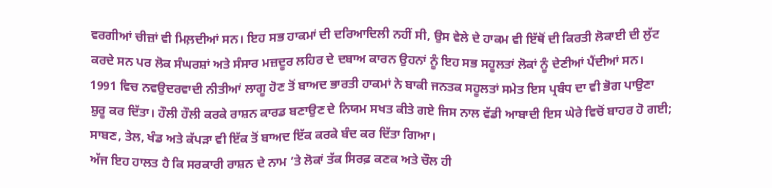ਵਰਗੀਆਂ ਚੀਜ਼ਾਂ ਵੀ ਮਿਲ਼ਦੀਆਂ ਸਨ। ਇਹ ਸਭ ਹਾਕਮਾਂ ਦੀ ਦਰਿਆਦਿਲੀ ਨਹੀਂ ਸੀ, ਉਸ ਵੇਲੇ ਦੇ ਹਾਕਮ ਵੀ ਇੱਥੋਂ ਦੀ ਕਿਰਤੀ ਲੋਕਾਈ ਦੀ ਲੁੱਟ ਕਰਦੇ ਸਨ ਪਰ ਲੋਕ ਸੰਘਰਸ਼ਾਂ ਅਤੇ ਸੰਸਾਰ ਮਜ਼ਦੂਰ ਲਹਿਰ ਦੇ ਦਬਾਅ ਕਾਰਨ ਉਹਨਾਂ ਨੂੰ ਇਹ ਸਭ ਸਹੂਲਤਾਂ ਲੋਕਾਂ ਨੂੰ ਦੇਣੀਆਂ ਪੈਂਦੀਆਂ ਸਨ। 1991 ਵਿਚ ਨਵਉਦਰਵਾਦੀ ਨੀਤੀਆਂ ਲਾਗੂ ਹੋਣ ਤੋਂ ਬਾਅਦ ਭਾਰਤੀ ਹਾਕਮਾਂ ਨੇ ਬਾਕੀ ਜਨਤਕ ਸਹੂਲਤਾਂ ਸਮੇਤ ਇਸ ਪ੍ਰਬੰਧ ਦਾ ਵੀ ਭੋਗ ਪਾਉਣਾ ਸ਼ੁਰੂ ਕਰ ਦਿੱਤਾ। ਹੌਲੀ ਹੌਲੀ ਕਰਕੇ ਰਾਸ਼ਨ ਕਾਰਡ ਬਣਾਉਣ ਦੇ ਨਿਯਮ ਸਖਤ ਕੀਤੇ ਗਏ ਜਿਸ ਨਾਲ ਵੱਡੀ ਆਬਾਦੀ ਇਸ ਘੇਰੇ ਵਿਚੋਂ ਬਾਹਰ ਹੋ ਗਈ; ਸਾਬਣ, ਤੇਲ, ਖੰਡ ਅਤੇ ਕੱਪੜਾ ਵੀ ਇੱਕ ਤੋਂ ਬਾਅਦ ਇੱਕ ਕਰਕੇ ਬੰਦ ਕਰ ਦਿੱਤਾ ਗਿਆ।
ਅੱਜ ਇਹ ਹਾਲਤ ਹੈ ਕਿ ਸਰਕਾਰੀ ਰਾਸ਼ਨ ਦੇ ਨਾਮ ’ਤੇ ਲੋਕਾਂ ਤੱਕ ਸਿਰਫ਼ ਕਣਕ ਅਤੇ ਚੌਲ ਹੀ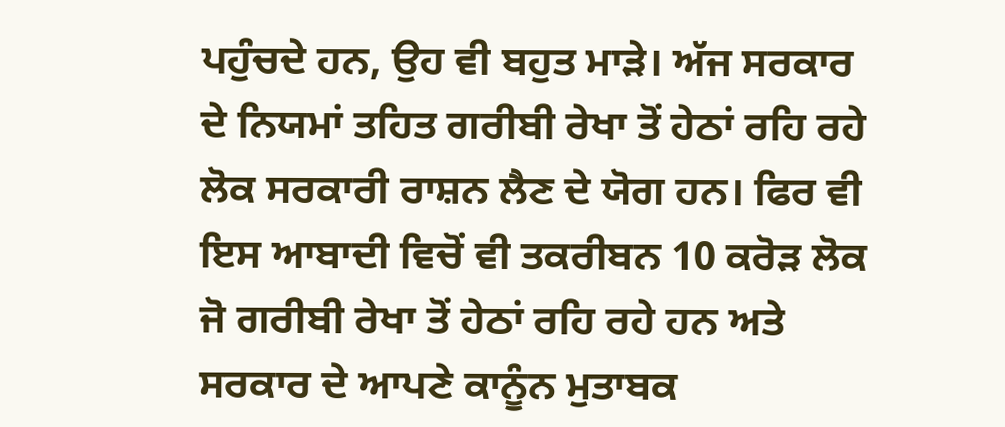ਪਹੁੰਚਦੇ ਹਨ, ਉਹ ਵੀ ਬਹੁਤ ਮਾੜੇ। ਅੱਜ ਸਰਕਾਰ ਦੇ ਨਿਯਮਾਂ ਤਹਿਤ ਗਰੀਬੀ ਰੇਖਾ ਤੋਂ ਹੇਠਾਂ ਰਹਿ ਰਹੇ ਲੋਕ ਸਰਕਾਰੀ ਰਾਸ਼ਨ ਲੈਣ ਦੇ ਯੋਗ ਹਨ। ਫਿਰ ਵੀ ਇਸ ਆਬਾਦੀ ਵਿਚੋਂ ਵੀ ਤਕਰੀਬਨ 10 ਕਰੋੜ ਲੋਕ ਜੋ ਗਰੀਬੀ ਰੇਖਾ ਤੋਂ ਹੇਠਾਂ ਰਹਿ ਰਹੇ ਹਨ ਅਤੇ ਸਰਕਾਰ ਦੇ ਆਪਣੇ ਕਾਨੂੰਨ ਮੁਤਾਬਕ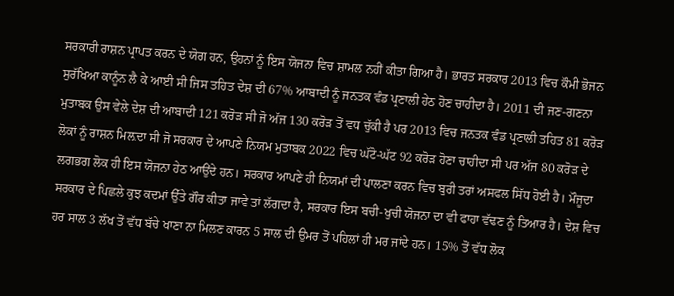ਸਰਕਾਰੀ ਰਾਸ਼ਨ ਪ੍ਰਾਪਤ ਕਰਨ ਦੇ ਯੋਗ ਹਨ, ਉਹਨਾਂ ਨੂੰ ਇਸ ਯੋਜਨਾ ਵਿਚ ਸ਼ਾਮਲ ਨਹੀਂ ਕੀਤਾ ਗਿਆ ਹੈ। ਭਾਰਤ ਸਰਕਾਰ 2013 ਵਿਚ ਕੌਮੀ ਭੋਜਨ ਸੁਰੱਖਿਆ ਕਾਨੂੰਨ ਲੈ ਕੇ ਆਈ ਸੀ ਜਿਸ ਤਹਿਤ ਦੇਸ਼ ਦੀ 67% ਆਬਾਦੀ ਨੂੰ ਜਨਤਕ ਵੰਡ ਪ੍ਰਣਾਲੀ ਹੇਠ ਹੋਣ ਚਾਹੀਦਾ ਹੈ। 2011 ਦੀ ਜਣ-ਗਣਨਾ ਮੁਤਾਬਕ ਉਸ ਵੇਲੇ ਦੇਸ਼ ਦੀ ਆਬਾਦੀ 121 ਕਰੋੜ ਸੀ ਜੋ ਅੱਜ 130 ਕਰੋੜ ਤੋਂ ਵਧ ਚੁੱਕੀ ਹੈ ਪਰ 2013 ਵਿਚ ਜਨਤਕ ਵੰਡ ਪ੍ਰਣਾਲੀ ਤਹਿਤ 81 ਕਰੋੜ ਲੋਕਾਂ ਨੂੰ ਰਾਸ਼ਨ ਮਿਲ਼ਦਾ ਸੀ ਜੋ ਸਰਕਾਰ ਦੇ ਆਪਣੇ ਨਿਯਮ ਮੁਤਾਬਕ 2022 ਵਿਚ ਘੱਟੋ-ਘੱਟ 92 ਕਰੋੜ ਹੋਣਾ ਚਾਹੀਦਾ ਸੀ ਪਰ ਅੱਜ 80 ਕਰੋੜ ਦੇ ਲਗਭਗ ਲੋਕ ਹੀ ਇਸ ਯੋਜਨਾ ਹੇਠ ਆਉਂਦੇ ਹਨ। ਸਰਕਾਰ ਆਪਣੇ ਹੀ ਨਿਯਮਾਂ ਦੀ ਪਾਲਣਾ ਕਰਨ ਵਿਚ ਬੁਰੀ ਤਰਾਂ ਅਸਫਲ ਸਿੱਧ ਹੋਈ ਹੈ। ਮੌਜੂਦਾ ਸਰਕਾਰ ਦੇ ਪਿਛਲੇ ਕੁਝ ਕਦਮਾਂ ਉੱਤੇ ਗੌਰ ਕੀਤਾ ਜਾਵੇ ਤਾਂ ਲੱਗਦਾ ਹੈ, ਸਰਕਾਰ ਇਸ ਬਚੀ-ਖੁਚੀ ਯੋਜਨਾ ਦਾ ਵੀ ਫਾਹਾ ਵੱਢਣ ਨੂੰ ਤਿਆਰ ਹੈ। ਦੇਸ਼ ਵਿਚ ਹਰ ਸਾਲ 3 ਲੱਖ ਤੋਂ ਵੱਧ ਬੱਚੇ ਖਾਣਾ ਨਾ ਮਿਲਣ ਕਾਰਨ 5 ਸਾਲ ਦੀ ਉਮਰ ਤੋਂ ਪਹਿਲਾਂ ਹੀ ਮਰ ਜਾਂਦੇ ਹਨ। 15% ਤੋਂ ਵੱਧ ਲੋਕ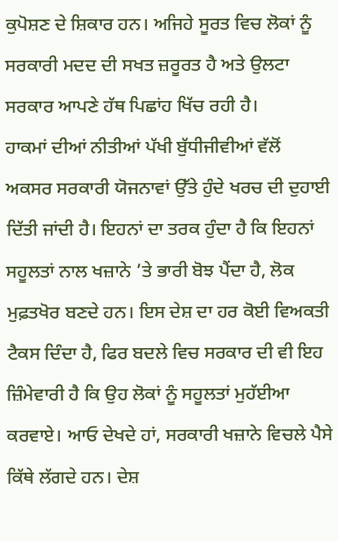ਕੁਪੋਸ਼ਣ ਦੇ ਸ਼ਿਕਾਰ ਹਨ। ਅਜਿਹੇ ਸੂਰਤ ਵਿਚ ਲੋਕਾਂ ਨੂੰ ਸਰਕਾਰੀ ਮਦਦ ਦੀ ਸਖਤ ਜ਼ਰੂਰਤ ਹੈ ਅਤੇ ਉਲਟਾ ਸਰਕਾਰ ਆਪਣੇ ਹੱਥ ਪਿਛਾਂਹ ਖਿੱਚ ਰਹੀ ਹੈ।
ਹਾਕਮਾਂ ਦੀਆਂ ਨੀਤੀਆਂ ਪੱਖੀ ਬੁੱਧੀਜੀਵੀਆਂ ਵੱਲੋਂ ਅਕਸਰ ਸਰਕਾਰੀ ਯੋਜਨਾਵਾਂ ਉੱਤੇ ਹੁੰਦੇ ਖਰਚ ਦੀ ਦੁਹਾਈ ਦਿੱਤੀ ਜਾਂਦੀ ਹੈ। ਇਹਨਾਂ ਦਾ ਤਰਕ ਹੁੰਦਾ ਹੈ ਕਿ ਇਹਨਾਂ ਸਹੂਲਤਾਂ ਨਾਲ ਖਜ਼ਾਨੇ ’ਤੇ ਭਾਰੀ ਬੋਝ ਪੈਂਦਾ ਹੈ, ਲੋਕ ਮੁਫ਼ਤਖੋਰ ਬਣਦੇ ਹਨ। ਇਸ ਦੇਸ਼ ਦਾ ਹਰ ਕੋਈ ਵਿਅਕਤੀ ਟੈਕਸ ਦਿੰਦਾ ਹੈ, ਫਿਰ ਬਦਲੇ ਵਿਚ ਸਰਕਾਰ ਦੀ ਵੀ ਇਹ ਜ਼ਿੰਮੇਵਾਰੀ ਹੈ ਕਿ ਉਹ ਲੋਕਾਂ ਨੂੰ ਸਹੂਲਤਾਂ ਮੁਹੱਈਆ ਕਰਵਾਏ। ਆਓ ਦੇਖਦੇ ਹਾਂ, ਸਰਕਾਰੀ ਖਜ਼ਾਨੇ ਵਿਚਲੇ ਪੈਸੇ ਕਿੱਥੇ ਲੱਗਦੇ ਹਨ। ਦੇਸ਼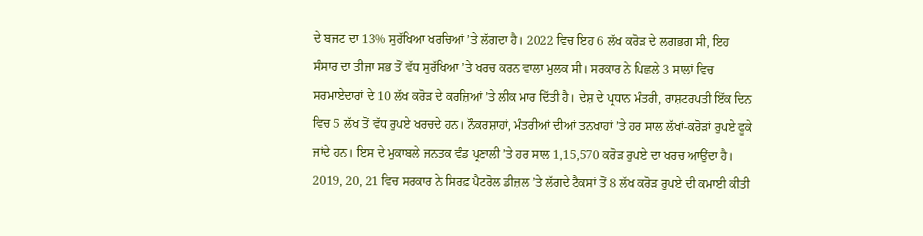ਦੇ ਬਜਟ ਦਾ 13% ਸੁਰੱਖਿਆ ਖਰਚਿਆਂ ’ਤੇ ਲੱਗਦਾ ਹੈ। 2022 ਵਿਚ ਇਹ 6 ਲੱਖ ਕਰੋੜ ਦੇ ਲਗਭਗ ਸੀ, ਇਹ ਸੰਸਾਰ ਦਾ ਤੀਜਾ ਸਭ ਤੋਂ ਵੱਧ ਸੁਰੱਖਿਆ ’ਤੇ ਖਰਚ ਕਰਨ ਵਾਲਾ ਮੁਲਕ ਸੀ। ਸਰਕਾਰ ਨੇ ਪਿਛਲੇ 3 ਸਾਲਾਂ ਵਿਚ ਸਰਮਾਏਦਾਰਾਂ ਦੇ 10 ਲੱਖ ਕਰੋੜ ਦੇ ਕਰਜ਼ਿਆਂ ’ਤੇ ਲੀਕ ਮਾਰ ਦਿੱਤੀ ਹੈ। ਦੇਸ਼ ਦੇ ਪ੍ਰਧਾਨ ਮੰਤਰੀ, ਰਾਸ਼ਟਰਪਤੀ ਇੱਕ ਦਿਨ ਵਿਚ 5 ਲੱਖ ਤੋਂ ਵੱਧ ਰੁਪਏ ਖਰਚਦੇ ਹਨ। ਨੌਕਰਸ਼ਾਹਾਂ, ਮੰਤਰੀਆਂ ਦੀਆਂ ਤਨਖਾਹਾਂ ’ਤੇ ਹਰ ਸਾਲ ਲੱਖਾਂ-ਕਰੋੜਾਂ ਰੁਪਏ ਫੂਕੇ ਜਾਂਦੇ ਹਨ। ਇਸ ਦੇ ਮੁਕਾਬਲੇ ਜਨਤਕ ਵੰਡ ਪ੍ਰਣਾਲੀ ’ਤੇ ਹਰ ਸਾਲ 1,15,570 ਕਰੋੜ ਰੁਪਏ ਦਾ ਖਰਚ ਆਉਂਦਾ ਹੈ। 2019, 20, 21 ਵਿਚ ਸਰਕਾਰ ਨੇ ਸਿਰਫ਼ ਪੈਟਰੋਲ ਡੀਜ਼ਲ ’ਤੇ ਲੱਗਦੇ ਟੈਕਸਾਂ ਤੋਂ 8 ਲੱਖ ਕਰੋੜ ਰੁਪਏ ਦੀ ਕਮਾਈ ਕੀਤੀ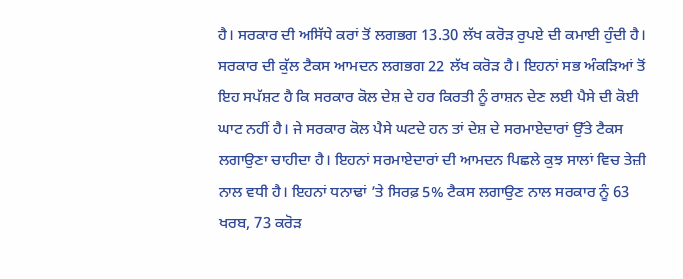ਹੈ। ਸਰਕਾਰ ਦੀ ਅਸਿੱਧੇ ਕਰਾਂ ਤੋਂ ਲਗਭਗ 13.30 ਲੱਖ ਕਰੋੜ ਰੁਪਏ ਦੀ ਕਮਾਈ ਹੁੰਦੀ ਹੈ। ਸਰਕਾਰ ਦੀ ਕੁੱਲ ਟੈਕਸ ਆਮਦਨ ਲਗਭਗ 22 ਲੱਖ ਕਰੋੜ ਹੈ। ਇਹਨਾਂ ਸਭ ਅੰਕੜਿਆਂ ਤੋਂ ਇਹ ਸਪੱਸ਼ਟ ਹੈ ਕਿ ਸਰਕਾਰ ਕੋਲ ਦੇਸ਼ ਦੇ ਹਰ ਕਿਰਤੀ ਨੂੰ ਰਾਸ਼ਨ ਦੇਣ ਲਈ ਪੈਸੇ ਦੀ ਕੋਈ ਘਾਟ ਨਹੀਂ ਹੈ। ਜੇ ਸਰਕਾਰ ਕੋਲ ਪੈਸੇ ਘਟਦੇ ਹਨ ਤਾਂ ਦੇਸ਼ ਦੇ ਸਰਮਾਏਦਾਰਾਂ ਉੱਤੇ ਟੈਕਸ ਲਗਾਉਣਾ ਚਾਹੀਦਾ ਹੈ। ਇਹਨਾਂ ਸਰਮਾਏਦਾਰਾਂ ਦੀ ਆਮਦਨ ਪਿਛਲੇ ਕੁਝ ਸਾਲਾਂ ਵਿਚ ਤੇਜ਼ੀ ਨਾਲ ਵਧੀ ਹੈ। ਇਹਨਾਂ ਧਨਾਢਾਂ ’ਤੇ ਸਿਰਫ਼ 5% ਟੈਕਸ ਲਗਾਉਣ ਨਾਲ ਸਰਕਾਰ ਨੂੰ 63 ਖਰਬ, 73 ਕਰੋੜ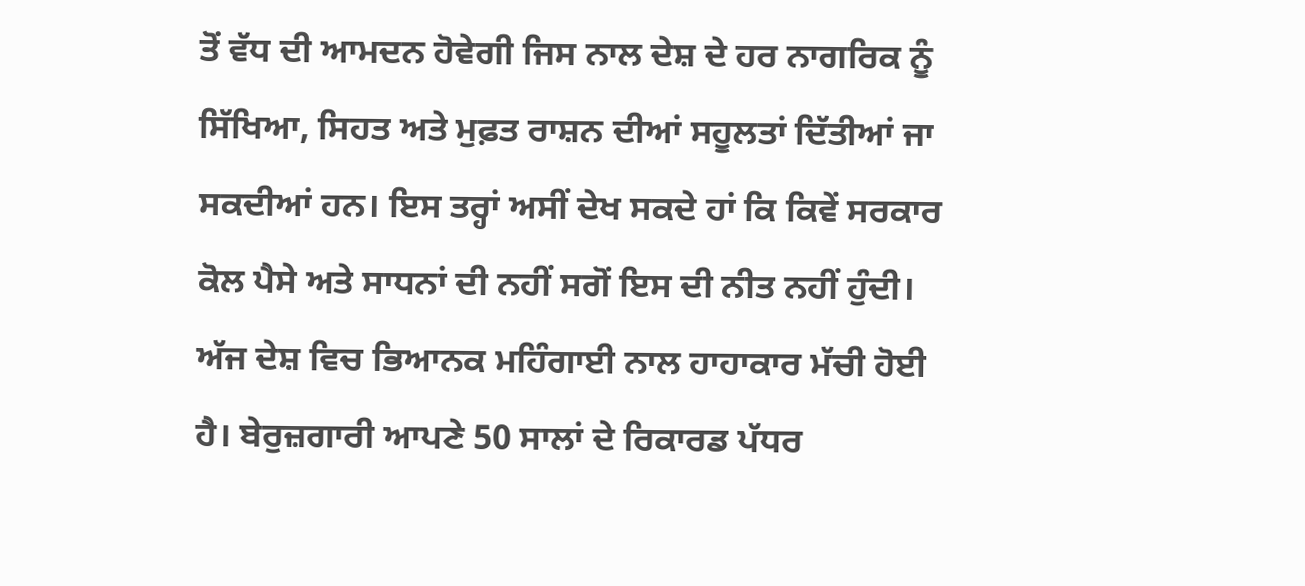ਤੋਂ ਵੱਧ ਦੀ ਆਮਦਨ ਹੋਵੇਗੀ ਜਿਸ ਨਾਲ ਦੇਸ਼ ਦੇ ਹਰ ਨਾਗਰਿਕ ਨੂੰ ਸਿੱਖਿਆ, ਸਿਹਤ ਅਤੇ ਮੁਫ਼ਤ ਰਾਸ਼ਨ ਦੀਆਂ ਸਹੂਲਤਾਂ ਦਿੱਤੀਆਂ ਜਾ ਸਕਦੀਆਂ ਹਨ। ਇਸ ਤਰ੍ਹਾਂ ਅਸੀਂ ਦੇਖ ਸਕਦੇ ਹਾਂ ਕਿ ਕਿਵੇਂ ਸਰਕਾਰ ਕੋਲ ਪੈਸੇ ਅਤੇ ਸਾਧਨਾਂ ਦੀ ਨਹੀਂ ਸਗੋਂ ਇਸ ਦੀ ਨੀਤ ਨਹੀਂ ਹੁੰਦੀ। ਅੱਜ ਦੇਸ਼ ਵਿਚ ਭਿਆਨਕ ਮਹਿੰਗਾਈ ਨਾਲ ਹਾਹਾਕਾਰ ਮੱਚੀ ਹੋਈ ਹੈ। ਬੇਰੁਜ਼ਗਾਰੀ ਆਪਣੇ 50 ਸਾਲਾਂ ਦੇ ਰਿਕਾਰਡ ਪੱਧਰ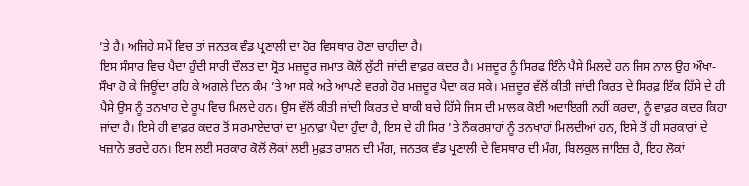’ਤੇ ਹੈ। ਅਜਿਹੇ ਸਮੇਂ ਵਿਚ ਤਾਂ ਜਨਤਕ ਵੰਡ ਪ੍ਰਣਾਲੀ ਦਾ ਹੋਰ ਵਿਸਥਾਰ ਹੋਣਾ ਚਾਹੀਦਾ ਹੈ।
ਇਸ ਸੰਸਾਰ ਵਿਚ ਪੈਦਾ ਹੁੰਦੀ ਸਾਰੀ ਦੌਲਤ ਦਾ ਸ੍ਰੋਤ ਮਜ਼ਦੂਰ ਜਮਾਤ ਕੋਲੋਂ ਲੁੱਟੀ ਜਾਂਦੀ ਵਾਫ਼ਰ ਕਦਰ ਹੈ। ਮਜ਼ਦੂਰ ਨੂੰ ਸਿਰਫ ਇੰਨੇ ਪੈਸੇ ਮਿਲਦੇ ਹਨ ਜਿਸ ਨਾਲ ਉਹ ਔਖਾ-ਸੌਖਾ ਹੋ ਕੇ ਜਿਊਂਦਾ ਰਹਿ ਕੇ ਅਗਲੇ ਦਿਨ ਕੰਮ ’ਤੇ ਆ ਸਕੇ ਅਤੇ ਆਪਣੇ ਵਰਗੇ ਹੋਰ ਮਜ਼ਦੂਰ ਪੈਦਾ ਕਰ ਸਕੇ। ਮਜ਼ਦੂਰ ਵੱਲੋਂ ਕੀਤੀ ਜਾਂਦੀ ਕਿਰਤ ਦੇ ਸਿਰਫ਼ ਇੱਕ ਹਿੱਸੇ ਦੇ ਹੀ ਪੈਸੇ ਉਸ ਨੂੰ ਤਨਖਾਹ ਦੇ ਰੂਪ ਵਿਚ ਮਿਲਦੇ ਹਨ। ਉਸ ਵੱਲੋਂ ਕੀਤੀ ਜਾਂਦੀ ਕਿਰਤ ਦੇ ਬਾਕੀ ਬਚੇ ਹਿੱਸੇ ਜਿਸ ਦੀ ਮਾਲਕ ਕੋਈ ਅਦਾਇਗੀ ਨਹੀਂ ਕਰਦਾ, ਨੂੰ ਵਾਫ਼ਰ ਕਦਰ ਕਿਹਾ ਜਾਂਦਾ ਹੈ। ਇਸੇ ਹੀ ਵਾਫ਼ਰ ਕਦਰ ਤੋਂ ਸਰਮਾਏਦਾਰਾਂ ਦਾ ਮੁਨਾਫ਼ਾ ਪੈਦਾ ਹੁੰਦਾ ਹੈ, ਇਸ ਦੇ ਹੀ ਸਿਰ ’ਤੇ ਨੌਕਰਸ਼ਾਹਾਂ ਨੂੰ ਤਨਖਾਹਾਂ ਮਿਲਦੀਆਂ ਹਨ, ਇਸੇ ਤੋਂ ਹੀ ਸਰਕਾਰਾਂ ਦੇ ਖਜ਼ਾਨੇ ਭਰਦੇ ਹਨ। ਇਸ ਲਈ ਸਰਕਾਰ ਕੋਲੋਂ ਲੋਕਾਂ ਲਈ ਮੁਫ਼ਤ ਰਾਸ਼ਨ ਦੀ ਮੰਗ, ਜਨਤਕ ਵੰਡ ਪ੍ਰਣਾਲੀ ਦੇ ਵਿਸਥਾਰ ਦੀ ਮੰਗ, ਬਿਲਕੁਲ ਜਾਇਜ਼ ਹੈ, ਇਹ ਲੋਕਾਂ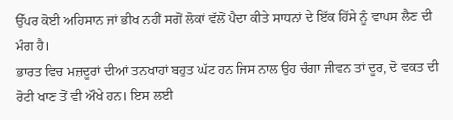ਉੱਪਰ ਕੋਈ ਅਹਿਸਾਨ ਜਾਂ ਭੀਖ ਨਹੀਂ ਸਗੋਂ ਲੋਕਾਂ ਵੱਲੋਂ ਪੈਦਾ ਕੀਤੇ ਸਾਧਨਾਂ ਦੇ ਇੱਕ ਹਿੱਸੇ ਨੂੰ ਵਾਪਸ ਲੈਣ ਦੀ ਮੰਗ ਹੈ।
ਭਾਰਤ ਵਿਚ ਮਜ਼ਦੂਰਾਂ ਦੀਆਂ ਤਨਖਾਹਾਂ ਬਹੁਤ ਘੱਟ ਹਨ ਜਿਸ ਨਾਲ ਉਹ ਚੰਗਾ ਜੀਵਨ ਤਾਂ ਦੂਰ, ਦੋ ਵਕਤ ਦੀ ਰੋਟੀ ਖਾਣ ਤੋਂ ਵੀ ਔਖੇ ਹਨ। ਇਸ ਲਈ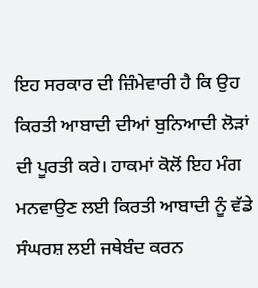ਇਹ ਸਰਕਾਰ ਦੀ ਜ਼ਿੰਮੇਵਾਰੀ ਹੈ ਕਿ ਉਹ ਕਿਰਤੀ ਆਬਾਦੀ ਦੀਆਂ ਬੁਨਿਆਦੀ ਲੋੜਾਂ ਦੀ ਪੂਰਤੀ ਕਰੇ। ਹਾਕਮਾਂ ਕੋਲੋਂ ਇਹ ਮੰਗ ਮਨਵਾਉਣ ਲਈ ਕਿਰਤੀ ਆਬਾਦੀ ਨੂੰ ਵੱਡੇ ਸੰਘਰਸ਼ ਲਈ ਜਥੇਬੰਦ ਕਰਨ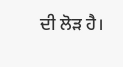ਦੀ ਲੋੜ ਹੈ।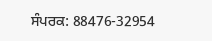ਸੰਪਰਕ: 88476-32954